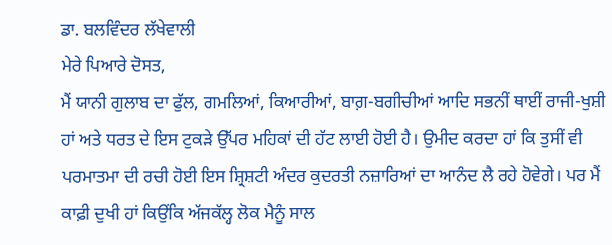ਡਾ. ਬਲਵਿੰਦਰ ਲੱਖੇਵਾਲੀ
ਮੇਰੇ ਪਿਆਰੇ ਦੋਸਤ,
ਮੈਂ ਯਾਨੀ ਗੁਲਾਬ ਦਾ ਫੁੱਲ, ਗਮਲਿਆਂ, ਕਿਆਰੀਆਂ, ਬਾਗ਼-ਬਗੀਚੀਆਂ ਆਦਿ ਸਭਨੀਂ ਥਾਈਂ ਰਾਜੀ-ਖੁਸ਼ੀ ਹਾਂ ਅਤੇ ਧਰਤ ਦੇ ਇਸ ਟੁਕੜੇ ਉੱਪਰ ਮਹਿਕਾਂ ਦੀ ਹੱਟ ਲਾਈ ਹੋਈ ਹੈ। ਉਮੀਦ ਕਰਦਾ ਹਾਂ ਕਿ ਤੁਸੀਂ ਵੀ ਪਰਮਾਤਮਾ ਦੀ ਰਚੀ ਹੋਈ ਇਸ ਸ਼੍ਰਿਸ਼ਟੀ ਅੰਦਰ ਕੁਦਰਤੀ ਨਜ਼ਾਰਿਆਂ ਦਾ ਆਨੰਦ ਲੈ ਰਹੇ ਹੋਵੇਗੇ। ਪਰ ਮੈਂ ਕਾਫ਼ੀ ਦੁਖੀ ਹਾਂ ਕਿਉਂਕਿ ਅੱਜਕੱਲ੍ਹ ਲੋਕ ਮੈਨੂੰ ਸਾਲ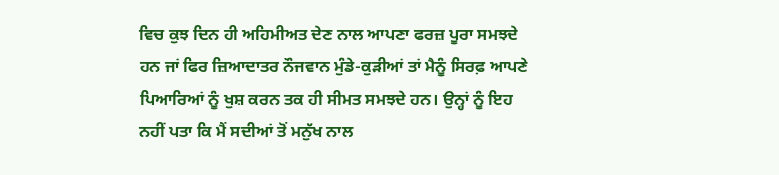ਵਿਚ ਕੁਝ ਦਿਨ ਹੀ ਅਹਿਮੀਅਤ ਦੇਣ ਨਾਲ ਆਪਣਾ ਫਰਜ਼ ਪੂਰਾ ਸਮਝਦੇ ਹਨ ਜਾਂ ਫਿਰ ਜ਼ਿਆਦਾਤਰ ਨੌਜਵਾਨ ਮੁੰਡੇ-ਕੁੜੀਆਂ ਤਾਂ ਮੈਨੂੰ ਸਿਰਫ਼ ਆਪਣੇ ਪਿਆਰਿਆਂ ਨੂੰ ਖੁਸ਼ ਕਰਨ ਤਕ ਹੀ ਸੀਮਤ ਸਮਝਦੇ ਹਨ। ਉਨ੍ਹਾਂ ਨੂੰ ਇਹ ਨਹੀਂ ਪਤਾ ਕਿ ਮੈਂ ਸਦੀਆਂ ਤੋਂ ਮਨੁੱਖ ਨਾਲ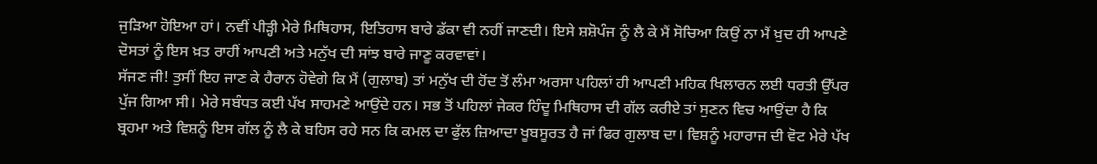ਜੁੜਿਆ ਹੋਇਆ ਹਾਂ। ਨਵੀਂ ਪੀੜ੍ਹੀ ਮੇਰੇ ਮਿਥਿਹਾਸ, ਇਤਿਹਾਸ ਬਾਰੇ ਡੱਕਾ ਵੀ ਨਹੀਂ ਜਾਣਦੀ। ਇਸੇ ਸ਼ਸ਼ੋਪੰਜ ਨੂੰ ਲੈ ਕੇ ਮੈਂ ਸੋਚਿਆ ਕਿਉਂ ਨਾ ਮੈਂ ਖ਼ੁਦ ਹੀ ਆਪਣੇ ਦੋਸਤਾਂ ਨੂੰ ਇਸ ਖ਼ਤ ਰਾਹੀਂ ਆਪਣੀ ਅਤੇ ਮਨੁੱਖ ਦੀ ਸਾਂਝ ਬਾਰੇ ਜਾਣੂ ਕਰਵਾਵਾਂ।
ਸੱਜਣ ਜੀ! ਤੁਸੀਂ ਇਹ ਜਾਣ ਕੇ ਹੈਰਾਨ ਹੋਵੇਗੇ ਕਿ ਮੈਂ (ਗੁਲਾਬ) ਤਾਂ ਮਨੁੱਖ ਦੀ ਹੋਂਦ ਤੋਂ ਲੰਮਾ ਅਰਸਾ ਪਹਿਲਾਂ ਹੀ ਆਪਣੀ ਮਹਿਕ ਖਿਲਾਰਨ ਲਈ ਧਰਤੀ ਉੱਪਰ ਪੁੱਜ ਗਿਆ ਸੀ। ਮੇਰੇ ਸਬੰਧਤ ਕਈ ਪੱਖ ਸਾਹਮਣੇ ਆਉਂਦੇ ਹਨ। ਸਭ ਤੋਂ ਪਹਿਲਾਂ ਜੇਕਰ ਹਿੰਦੂ ਮਿਥਿਹਾਸ ਦੀ ਗੱਲ ਕਰੀਏ ਤਾਂ ਸੁਣਨ ਵਿਚ ਆਉਂਦਾ ਹੈ ਕਿ ਬ੍ਰਹਮਾ ਅਤੇ ਵਿਸ਼ਨੂੰ ਇਸ ਗੱਲ ਨੂੰ ਲੈ ਕੇ ਬਹਿਸ ਰਹੇ ਸਨ ਕਿ ਕਮਲ ਦਾ ਫੁੱਲ ਜ਼ਿਆਦਾ ਖੂਬਸੂਰਤ ਹੈ ਜਾਂ ਫਿਰ ਗੁਲਾਬ ਦਾ। ਵਿਸ਼ਨੂੰ ਮਹਾਰਾਜ ਦੀ ਵੋਟ ਮੇਰੇ ਪੱਖ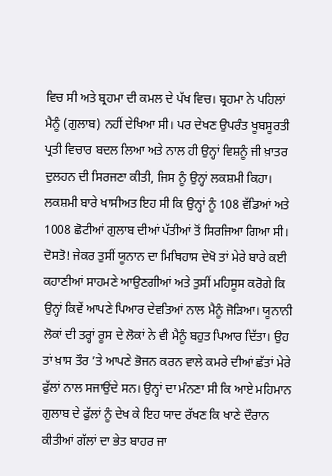ਵਿਚ ਸੀ ਅਤੇ ਬ੍ਰਹਮਾ ਦੀ ਕਮਲ ਦੇ ਪੱਖ ਵਿਚ। ਬ੍ਰਹਮਾ ਨੇ ਪਹਿਲਾਂ ਮੈਨੂੰ (ਗੁਲਾਬ) ਨਹੀਂ ਦੇਖਿਆ ਸੀ। ਪਰ ਦੇਖਣ ਉਪਰੰਤ ਖੂਬਸੂਰਤੀ ਪ੍ਰਤੀ ਵਿਚਾਰ ਬਦਲ ਲਿਆ ਅਤੇ ਨਾਲ ਹੀ ਉਨ੍ਹਾਂ ਵਿਸ਼ਨੂੰ ਜੀ ਖ਼ਾਤਰ ਦੁਲਹਨ ਦੀ ਸਿਰਜਣਾ ਕੀਤੀ, ਜਿਸ ਨੂੰ ਉਨ੍ਹਾਂ ਲਕਸ਼ਮੀ ਕਿਹਾ। ਲਕਸ਼ਮੀ ਬਾਰੇ ਖਾਸੀਅਤ ਇਹ ਸੀ ਕਿ ਉਨ੍ਹਾਂ ਨੂੰ 108 ਵੱਡਿਆਂ ਅਤੇ 1008 ਛੋਟੀਆਂ ਗੁਲਾਬ ਦੀਆਂ ਪੱਤੀਆਂ ਤੋਂ ਸਿਰਜਿਆ ਗਿਆ ਸੀ।
ਦੋਸਤੋ! ਜੇਕਰ ਤੁਸੀਂ ਯੂਨਾਨ ਦਾ ਮਿਥਿਹਾਸ ਦੇਖੋ ਤਾਂ ਮੇਰੇ ਬਾਰੇ ਕਈ ਕਹਾਣੀਆਂ ਸਾਹਮਣੇ ਆਉਣਗੀਆਂ ਅਤੇ ਤੁਸੀਂ ਮਹਿਸੂਸ ਕਰੋਗੇ ਕਿ ਉਨ੍ਹਾਂ ਕਿਵੇਂ ਆਪਣੇ ਪਿਆਰ ਦੇਵਤਿਆਂ ਨਾਲ ਮੈਨੂੰ ਜੋੜਿਆ। ਯੂਨਾਨੀ ਲੋਕਾਂ ਦੀ ਤਰ੍ਹਾਂ ਰੂਸ ਦੇ ਲੋਕਾਂ ਨੇ ਵੀ ਮੈਨੂੰ ਬਹੁਤ ਪਿਆਰ ਦਿੱਤਾ। ਉਹ ਤਾਂ ਖ਼ਾਸ ਤੌਰ ’ਤੇ ਆਪਣੇ ਭੋਜਨ ਕਰਨ ਵਾਲੇ ਕਮਰੇ ਦੀਆਂ ਛੱਤਾਂ ਮੇਰੇ ਫੁੱਲਾਂ ਨਾਲ ਸਜਾਉਂਦੇ ਸਨ। ਉਨ੍ਹਾਂ ਦਾ ਮੰਨਣਾ ਸੀ ਕਿ ਆਏ ਮਹਿਮਾਨ ਗੁਲਾਬ ਦੇ ਫੁੱਲਾਂ ਨੂੰ ਦੇਖ ਕੇ ਇਹ ਯਾਦ ਰੱਖਣ ਕਿ ਖਾਣੇ ਦੌਰਾਨ ਕੀਤੀਆਂ ਗੱਲਾਂ ਦਾ ਭੇਤ ਬਾਹਰ ਜਾ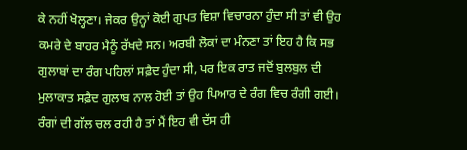ਕੇ ਨਹੀਂ ਖੋਲ੍ਹਣਾ। ਜੇਕਰ ਉਨ੍ਹਾਂ ਕੋਈ ਗੁਪਤ ਵਿਸ਼ਾ ਵਿਚਾਰਨਾ ਹੁੰਦਾ ਸੀ ਤਾਂ ਵੀ ਉਹ ਕਮਰੇ ਦੇ ਬਾਹਰ ਮੈਨੂੰ ਰੱਖਦੇ ਸਨ। ਅਰਬੀ ਲੋਕਾਂ ਦਾ ਮੰਨਣਾ ਤਾਂ ਇਹ ਹੈ ਕਿ ਸਭ ਗੁਲਾਬਾਂ ਦਾ ਰੰਗ ਪਹਿਲਾਂ ਸਫ਼ੈਦ ਹੁੰਦਾ ਸੀ, ਪਰ ਇਕ ਰਾਤ ਜਦੋਂ ਬੁਲਬੁਲ ਦੀ ਮੁਲਾਕਾਤ ਸਫ਼ੈਦ ਗੁਲਾਬ ਨਾਲ ਹੋਈ ਤਾਂ ਉਹ ਪਿਆਰ ਦੇ ਰੰਗ ਵਿਚ ਰੰਗੀ ਗਈ। ਰੰਗਾਂ ਦੀ ਗੱਲ ਚਲ ਰਹੀ ਹੈ ਤਾਂ ਮੈਂ ਇਹ ਵੀ ਦੱਸ ਹੀ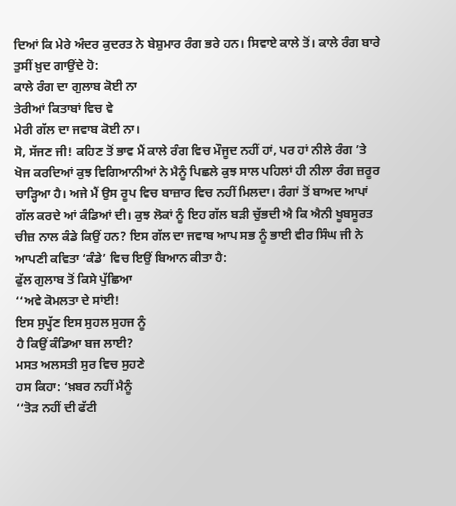ਦਿਆਂ ਕਿ ਮੇਰੇ ਅੰਦਰ ਕੁਦਰਤ ਨੇ ਬੇਸ਼ੁਮਾਰ ਰੰਗ ਭਰੇ ਹਨ। ਸਿਵਾਏ ਕਾਲੇ ਤੋਂ। ਕਾਲੇ ਰੰਗ ਬਾਰੇ ਤੁਸੀਂ ਖ਼ੁਦ ਗਾਉਂਦੇ ਹੋ:
ਕਾਲੇ ਰੰਗ ਦਾ ਗੁਲਾਬ ਕੋਈ ਨਾ
ਤੇਰੀਆਂ ਕਿਤਾਬਾਂ ਵਿਚ ਵੇ
ਮੇਰੀ ਗੱਲ ਦਾ ਜਵਾਬ ਕੋਈ ਨਾ।
ਸੋ, ਸੱਜਣ ਜੀ! ਕਹਿਣ ਤੋਂ ਭਾਵ ਮੈਂ ਕਾਲੇ ਰੰਗ ਵਿਚ ਮੌਜੂਦ ਨਹੀਂ ਹਾਂ, ਪਰ ਹਾਂ ਨੀਲੇ ਰੰਗ ’ਤੇ ਖੋਜ ਕਰਦਿਆਂ ਕੁਝ ਵਿਗਿਆਨੀਆਂ ਨੇ ਮੈਨੂੰ ਪਿਛਲੇ ਕੁਝ ਸਾਲ ਪਹਿਲਾਂ ਹੀ ਨੀਲਾ ਰੰਗ ਜ਼ਰੂਰ ਚਾੜ੍ਹਿਆ ਹੈ। ਅਜੇ ਮੈਂ ਉਸ ਰੂਪ ਵਿਚ ਬਾਜ਼ਾਰ ਵਿਚ ਨਹੀਂ ਮਿਲਦਾ। ਰੰਗਾਂ ਤੋਂ ਬਾਅਦ ਆਪਾਂ ਗੱਲ ਕਰਦੇ ਆਂ ਕੰਡਿਆਂ ਦੀ। ਕੁਝ ਲੋਕਾਂ ਨੂੰ ਇਹ ਗੱਲ ਬੜੀ ਚੁੱਭਦੀ ਐ ਕਿ ਐਨੀ ਖੂਬਸੂਰਤ ਚੀਜ਼ ਨਾਲ ਕੰਡੇ ਕਿਉਂ ਹਨ? ਇਸ ਗੱਲ ਦਾ ਜਵਾਬ ਆਪ ਸਭ ਨੂੰ ਭਾਈ ਵੀਰ ਸਿੰਘ ਜੀ ਨੇ ਆਪਣੀ ਕਵਿਤਾ ‘ਕੰਡੇ’ ਵਿਚ ਇਉਂ ਬਿਆਨ ਕੀਤਾ ਹੈ:
ਫੁੱਲ ਗੁਲਾਬ ਤੋਂ ਕਿਸੇ ਪੁੱਛਿਆ
‘‘ਅਵੇ ਕੋਮਲਤਾ ਦੇ ਸਾਂਈ!
ਇਸ ਸੁਪ੍ਹੱਣ ਇਸ ਸੁਹਲ ਸੁਹਜ ਨੂੰ
ਹੈ ਕਿਉਂ ਕੰਡਿਆ ਬਜ ਲਾਈ?
ਮਸਤ ਅਲਸਤੀ ਸੁਰ ਵਿਚ ਸੁਹਣੇ
ਹਸ ਕਿਹਾ: ‘ਖ਼ਬਰ ਨਹੀਂ ਮੈਨੂੰ
‘‘ਤੋੜ ਨਹੀਂ ਦੀ ਫੱਟੀ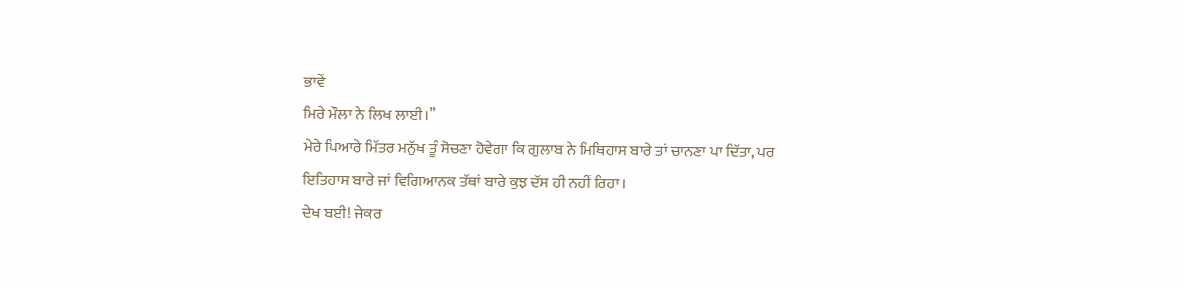ਭਾਵੇਂ
ਮਿਰੇ ਮੌਲਾ ਨੇ ਲਿਖ ਲਾਈ।’’
ਮੇਰੇ ਪਿਆਰੇ ਮਿੱਤਰ ਮਨੁੱਖ ਤੂੰ ਸੋਚਣਾ ਹੋਵੇਗਾ ਕਿ ਗੁਲਾਬ ਨੇ ਮਿਥਿਹਾਸ ਬਾਰੇ ਤਾਂ ਚਾਨਣਾ ਪਾ ਦਿੱਤਾ, ਪਰ ਇਤਿਹਾਸ ਬਾਰੇ ਜਾਂ ਵਿਗਿਆਨਕ ਤੱਥਾਂ ਬਾਰੇ ਕੁਝ ਦੱਸ ਹੀ ਨਹੀਂ ਰਿਹਾ।
ਦੇਖ ਬਈ! ਜੇਕਰ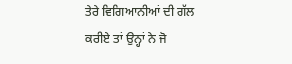ਤੇਰੇ ਵਿਗਿਆਨੀਆਂ ਦੀ ਗੱਲ ਕਰੀਏ ਤਾਂ ਉਨ੍ਹਾਂ ਨੇ ਜੋ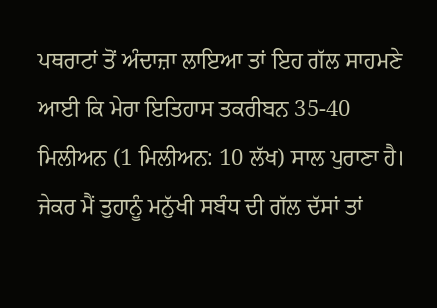ਪਥਰਾਟਾਂ ਤੋਂ ਅੰਦਾਜ਼ਾ ਲਾਇਆ ਤਾਂ ਇਹ ਗੱਲ ਸਾਹਮਣੇ ਆਈ ਕਿ ਮੇਰਾ ਇਤਿਹਾਸ ਤਕਰੀਬਨ 35-40 ਮਿਲੀਅਨ (1 ਮਿਲੀਅਨ: 10 ਲੱਖ) ਸਾਲ ਪੁਰਾਣਾ ਹੈ। ਜੇਕਰ ਮੈਂ ਤੁਹਾਨੂੰ ਮਨੁੱਖੀ ਸਬੰਧ ਦੀ ਗੱਲ ਦੱਸਾਂ ਤਾਂ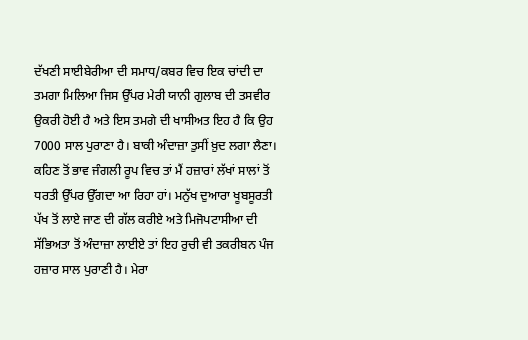ਦੱਖਣੀ ਸਾਈਬੇਰੀਆ ਦੀ ਸਮਾਧ/ਕਬਰ ਵਿਚ ਇਕ ਚਾਂਦੀ ਦਾ ਤਮਗਾ ਮਿਲਿਆ ਜਿਸ ਉੱਪਰ ਮੇਰੀ ਯਾਨੀ ਗੁਲਾਬ ਦੀ ਤਸਵੀਰ ਉਕਰੀ ਹੋਈ ਹੈ ਅਤੇ ਇਸ ਤਮਗੇ ਦੀ ਖਾਸੀਅਤ ਇਹ ਹੈ ਕਿ ਉਹ 7000 ਸਾਲ ਪੁਰਾਣਾ ਹੈ। ਬਾਕੀ ਅੰਦਾਜ਼ਾ ਤੁਸੀਂ ਖ਼ੁਦ ਲਗਾ ਲੈਣਾ। ਕਹਿਣ ਤੋਂ ਭਾਵ ਜੰਗਲੀ ਰੂਪ ਵਿਚ ਤਾਂ ਮੈਂ ਹਜ਼ਾਰਾਂ ਲੱਖਾਂ ਸਾਲਾਂ ਤੋਂ ਧਰਤੀ ਉੱਪਰ ਉੱਗਦਾ ਆ ਰਿਹਾ ਹਾਂ। ਮਨੁੱਖ ਦੁਆਰਾ ਖੂਬਸੂਰਤੀ ਪੱਖ ਤੋਂ ਲਾਏ ਜਾਣ ਦੀ ਗੱਲ ਕਰੀਏ ਅਤੇ ਮਿਜੋਪਟਾਸੀਆ ਦੀ ਸੱਭਿਅਤਾ ਤੋਂ ਅੰਦਾਜ਼ਾ ਲਾਈਏ ਤਾਂ ਇਹ ਰੁਚੀ ਵੀ ਤਕਰੀਬਨ ਪੰਜ ਹਜ਼ਾਰ ਸਾਲ ਪੁਰਾਣੀ ਹੈ। ਮੇਰਾ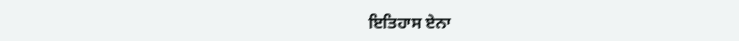ਇਤਿਹਾਸ ਏਨਾ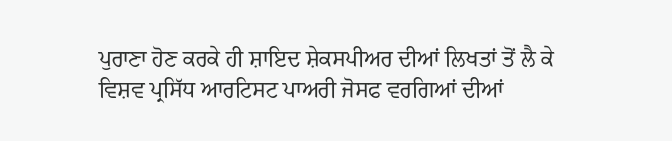ਪੁਰਾਣਾ ਹੋਣ ਕਰਕੇ ਹੀ ਸ਼ਾਇਦ ਸ਼ੇਕਸਪੀਅਰ ਦੀਆਂ ਲਿਖਤਾਂ ਤੋਂ ਲੈ ਕੇ ਵਿਸ਼ਵ ਪ੍ਰਸਿੱਧ ਆਰਟਿਸਟ ਪਾਅਰੀ ਜੋਸਫ ਵਰਗਿਆਂ ਦੀਆਂ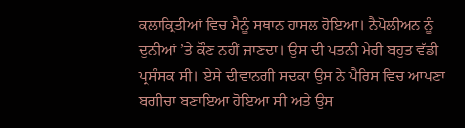ਕਲਾਕ੍ਰਿਤੀਆਂ ਵਿਚ ਮੈਨੂੰ ਸਥਾਨ ਹਾਸਲ ਹੋਇਆ। ਨੈਪੋਲੀਅਨ ਨੂੰ ਦੁਨੀਆਂ ’ਤੇ ਕੌਣ ਨਹੀਂ ਜਾਣਦਾ। ਉਸ ਦੀ ਪਤਨੀ ਮੇਰੀ ਬਹੁਤ ਵੱਡੀ ਪ੍ਰਸੰਸਕ ਸੀ। ਏਸੇ ਦੀਵਾਨਗੀ ਸਦਕਾ ਉਸ ਨੇ ਪੈਰਿਸ ਵਿਚ ਆਪਣਾ ਬਗੀਚਾ ਬਣਾਇਆ ਹੋਇਆ ਸੀ ਅਤੇ ਉਸ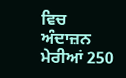ਵਿਚ ਅੰਦਾਜ਼ਨ ਮੇਰੀਆਂ 250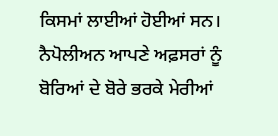ਕਿਸਮਾਂ ਲਾਈਆਂ ਹੋਈਆਂ ਸਨ। ਨੈਪੋਲੀਅਨ ਆਪਣੇ ਅਫ਼ਸਰਾਂ ਨੂੰ ਬੋਰਿਆਂ ਦੇ ਬੋਰੇ ਭਰਕੇ ਮੇਰੀਆਂ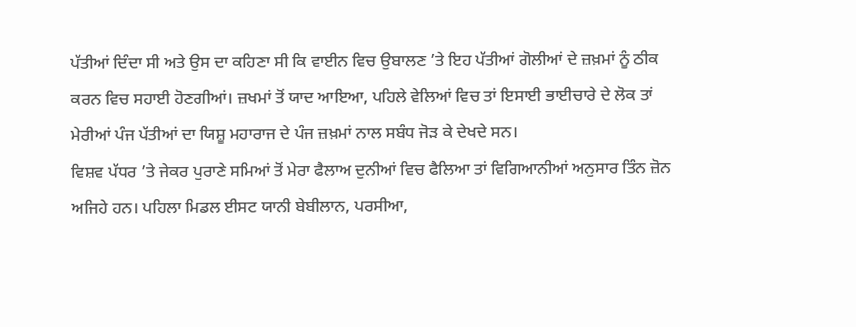ਪੱਤੀਆਂ ਦਿੰਦਾ ਸੀ ਅਤੇ ਉਸ ਦਾ ਕਹਿਣਾ ਸੀ ਕਿ ਵਾਈਨ ਵਿਚ ਉਬਾਲਣ ’ਤੇ ਇਹ ਪੱਤੀਆਂ ਗੋਲੀਆਂ ਦੇ ਜ਼ਖ਼ਮਾਂ ਨੂੰ ਠੀਕ ਕਰਨ ਵਿਚ ਸਹਾਈ ਹੋਣਗੀਆਂ। ਜ਼ਖਮਾਂ ਤੋਂ ਯਾਦ ਆਇਆ, ਪਹਿਲੇ ਵੇਲਿਆਂ ਵਿਚ ਤਾਂ ਇਸਾਈ ਭਾਈਚਾਰੇ ਦੇ ਲੋਕ ਤਾਂ ਮੇਰੀਆਂ ਪੰਜ ਪੱਤੀਆਂ ਦਾ ਯਿਸ਼ੂ ਮਹਾਰਾਜ ਦੇ ਪੰਜ ਜ਼ਖ਼ਮਾਂ ਨਾਲ ਸਬੰਧ ਜੋੜ ਕੇ ਦੇਖਦੇ ਸਨ।
ਵਿਸ਼ਵ ਪੱਧਰ ’ਤੇ ਜੇਕਰ ਪੁਰਾਣੇ ਸਮਿਆਂ ਤੋਂ ਮੇਰਾ ਫੈਲਾਅ ਦੁਨੀਆਂ ਵਿਚ ਫੈਲਿਆ ਤਾਂ ਵਿਗਿਆਨੀਆਂ ਅਨੁਸਾਰ ਤਿੰਨ ਜ਼ੋਨ ਅਜਿਹੇ ਹਨ। ਪਹਿਲਾ ਮਿਡਲ ਈਸਟ ਯਾਨੀ ਬੇਬੀਲਾਨ, ਪਰਸੀਆ,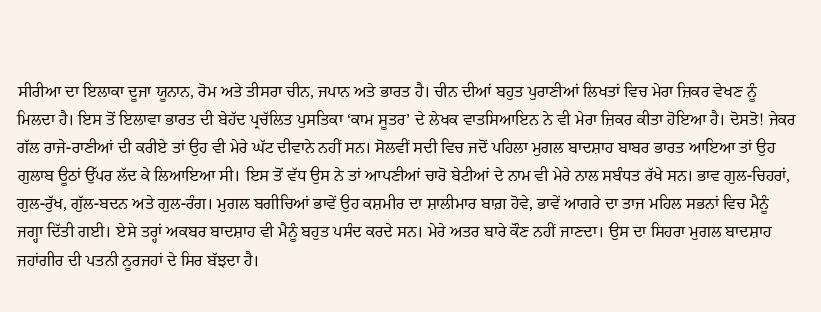ਸੀਰੀਆ ਦਾ ਇਲਾਕਾ ਦੂਜਾ ਯੂਨਾਨ, ਰੋਮ ਅਤੇ ਤੀਸਰਾ ਚੀਨ, ਜਪਾਨ ਅਤੇ ਭਾਰਤ ਹੈ। ਚੀਨ ਦੀਆਂ ਬਹੁਤ ਪੁਰਾਣੀਆਂ ਲਿਖਤਾਂ ਵਿਚ ਮੇਰਾ ਜ਼ਿਕਰ ਵੇਖਣ ਨੂੰ ਮਿਲਦਾ ਹੈ। ਇਸ ਤੋਂ ਇਲਾਵਾ ਭਾਰਤ ਦੀ ਬੇਹੱਦ ਪ੍ਰਚੱਲਿਤ ਪੁਸਤਿਕਾ ‘ਕਾਮ ਸੂਤਰ’ ਦੇ ਲੇਖਕ ਵਾਤਸਿਆਇਨ ਨੇ ਵੀ ਮੇਰਾ ਜ਼ਿਕਰ ਕੀਤਾ ਹੋਇਆ ਹੈ। ਦੋਸਤੋ! ਜੇਕਰ ਗੱਲ ਰਾਜੇ-ਰਾਣੀਆਂ ਦੀ ਕਰੀਏ ਤਾਂ ਉਹ ਵੀ ਮੇਰੇ ਘੱਟ ਦੀਵਾਨੇ ਨਹੀਂ ਸਨ। ਸੋਲਵੀਂ ਸਦੀ ਵਿਚ ਜਦੋਂ ਪਹਿਲਾ ਮੁਗਲ ਬਾਦਸ਼ਾਹ ਬਾਬਰ ਭਾਰਤ ਆਇਆ ਤਾਂ ਉਹ ਗੁਲਾਬ ਊਠਾਂ ਉੱਪਰ ਲੱਦ ਕੇ ਲਿਆਇਆ ਸੀ। ਇਸ ਤੋਂ ਵੱਧ ਉਸ ਨੇ ਤਾਂ ਆਪਣੀਆਂ ਚਾਰੋ ਬੇਟੀਆਂ ਦੇ ਨਾਮ ਵੀ ਮੇਰੇ ਨਾਲ ਸਬੰਧਤ ਰੱਖੇ ਸਨ। ਭਾਵ ਗੁਲ-ਚਿਹਰਾਂ, ਗੁਲ-ਰੁੱਖ, ਗੁੱਲ-ਬਦਨ ਅਤੇ ਗੁਲ-ਰੰਗ। ਮੁਗਲ ਬਗੀਚਿਆਂ ਭਾਵੇਂ ਉਹ ਕਸ਼ਮੀਰ ਦਾ ਸ਼ਾਲੀਮਾਰ ਬਾਗ਼ ਹੋਵੇ, ਭਾਵੇਂ ਆਗਰੇ ਦਾ ਤਾਜ ਮਹਿਲ ਸਭਨਾਂ ਵਿਚ ਮੈਨੂੰ ਜਗ੍ਹਾ ਦਿੱਤੀ ਗਈ। ਏਸੇ ਤਰ੍ਹਾਂ ਅਕਬਰ ਬਾਦਸ਼ਾਹ ਵੀ ਮੈਨੂੰ ਬਹੁਤ ਪਸੰਦ ਕਰਦੇ ਸਨ। ਮੇਰੇ ਅਤਰ ਬਾਰੇ ਕੌਣ ਨਹੀਂ ਜਾਣਦਾ। ਉਸ ਦਾ ਸਿਹਰਾ ਮੁਗਲ ਬਾਦਸ਼ਾਹ ਜਹਾਂਗੀਰ ਦੀ ਪਤਨੀ ਨੂਰਜਹਾਂ ਦੇ ਸਿਰ ਬੱਝਦਾ ਹੈ।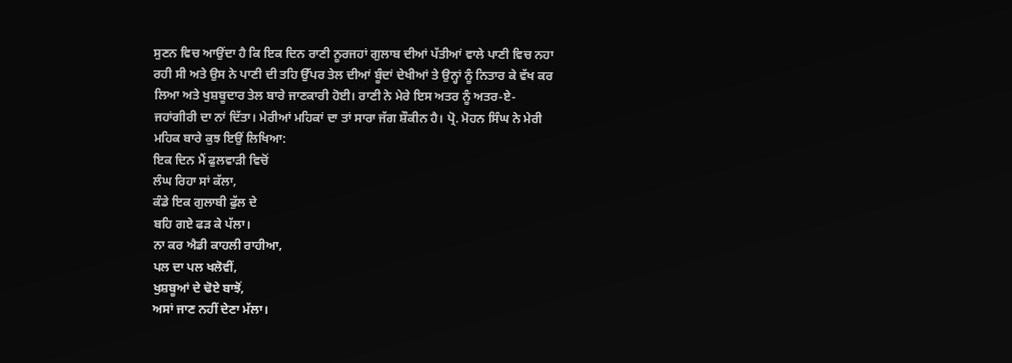ਸੁਣਨ ਵਿਚ ਆਉਂਦਾ ਹੈ ਕਿ ਇਕ ਦਿਨ ਰਾਣੀ ਨੂਰਜਹਾਂ ਗੁਲਾਬ ਦੀਆਂ ਪੱਤੀਆਂ ਵਾਲੇ ਪਾਣੀ ਵਿਚ ਨਹਾ ਰਹੀ ਸੀ ਅਤੇ ਉਸ ਨੇ ਪਾਣੀ ਦੀ ਤਹਿ ਉੱਪਰ ਤੇਲ ਦੀਆਂ ਬੂੰਦਾਂ ਦੇਖੀਆਂ ਤੇ ਉਨ੍ਹਾਂ ਨੂੰ ਨਿਤਾਰ ਕੇ ਵੱਖ ਕਰ ਲਿਆ ਅਤੇ ਖੁਸ਼ਬੂਦਾਰ ਤੇਲ ਬਾਰੇ ਜਾਣਕਾਰੀ ਹੋਈ। ਰਾਣੀ ਨੇ ਮੇਰੇ ਇਸ ਅਤਰ ਨੂੰ ਅਤਰ-ਏ- ਜਹਾਂਗੀਰੀ ਦਾ ਨਾਂ ਦਿੱਤਾ। ਮੇਰੀਆਂ ਮਹਿਕਾਂ ਦਾ ਤਾਂ ਸਾਰਾ ਜੱਗ ਸ਼ੌਕੀਨ ਹੈ। ਪ੍ਰੋ. ਮੋਹਨ ਸਿੰਘ ਨੇ ਮੇਰੀ ਮਹਿਕ ਬਾਰੇ ਕੁਝ ਇਉਂ ਲਿਖਿਆ:
ਇਕ ਦਿਨ ਮੈਂ ਫੁਲਵਾੜੀ ਵਿਚੋਂ
ਲੰਘ ਰਿਹਾ ਸਾਂ ਕੱਲਾ,
ਕੰਡੇ ਇਕ ਗੁਲਾਬੀ ਫੁੱਲ ਦੇ
ਬਹਿ ਗਏ ਫੜ ਕੇ ਪੱਲਾ।
ਨਾ ਕਰ ਐਡੀ ਕਾਹਲੀ ਰਾਹੀਆ,
ਪਲ ਦਾ ਪਲ ਖਲੋਵੀਂ,
ਖੁਸ਼ਬੂਆਂ ਦੇ ਢੋਏ ਬਾਝੋਂ,
ਅਸਾਂ ਜਾਣ ਨਹੀਂ ਦੇਣਾ ਮੱਲਾ।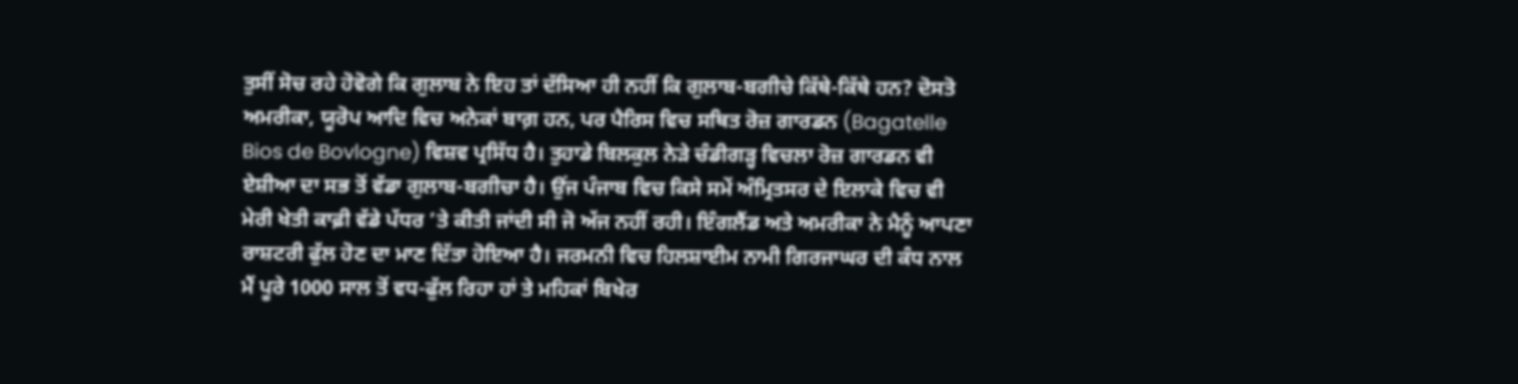ਤੁਸੀਂ ਸੋਚ ਰਹੇ ਹੋਵੋਗੇ ਕਿ ਗੁਲਾਬ ਨੇ ਇਹ ਤਾਂ ਦੱਸਿਆ ਹੀ ਨਹੀਂ ਕਿ ਗੁਲਾਬ-ਬਗੀਚੇ ਕਿੱਥੇ-ਕਿੱਥੇ ਹਨ? ਦੋਸਤੋ ਅਮਰੀਕਾ, ਯੂਰੋਪ ਆਦਿ ਵਿਚ ਅਨੇਕਾਂ ਬਾਗ਼ ਹਨ, ਪਰ ਪੈਰਿਸ ਵਿਚ ਸਥਿਤ ਰੋਜ਼ ਗਾਰਡਨ (Bagatelle Bios de Bovlogne) ਵਿਸ਼ਵ ਪ੍ਰਸਿੱਧ ਹੈ। ਤੁਹਾਡੇ ਬਿਲਕੁਲ ਨੇੜੇ ਚੰਡੀਗੜ੍ਹ ਵਿਚਲਾ ਰੋਜ਼ ਗਾਰਡਨ ਵੀ ਏਸ਼ੀਆ ਦਾ ਸਭ ਤੋਂ ਵੱਡਾ ਗੁਲਾਬ-ਬਗੀਚਾ ਹੈ। ਉਂਜ ਪੰਜਾਬ ਵਿਚ ਕਿਸੇ ਸਮੇਂ ਅੰਮ੍ਰਿਤਸਰ ਦੇ ਇਲਾਕੇ ਵਿਚ ਵੀ ਮੇਰੀ ਖੇਤੀ ਕਾਫ਼ੀ ਵੱਡੇ ਪੱਧਰ ’ਤੇ ਕੀਤੀ ਜਾਂਦੀ ਸੀ ਜੋ ਅੱਜ ਨਹੀਂ ਰਹੀ। ਇੰਗਲੈਂਡ ਅਤੇ ਅਮਰੀਕਾ ਨੇ ਮੈਨੂੰ ਆਪਣਾ ਰਾਸ਼ਟਰੀ ਫੁੱਲ ਹੋਣ ਦਾ ਮਾਣ ਦਿੱਤਾ ਹੋਇਆ ਹੈ। ਜਰਮਨੀ ਵਿਚ ਹਿਲਸ਼ਾਈਮ ਨਾਮੀ ਗਿਰਜਾਘਰ ਦੀ ਕੰਧ ਨਾਲ ਮੈਂ ਪੂਰੇ 1000 ਸਾਲ ਤੋਂ ਵਧ-ਫੁੱਲ ਰਿਹਾ ਹਾਂ ਤੇ ਮਹਿਕਾਂ ਬਿਖੇਰ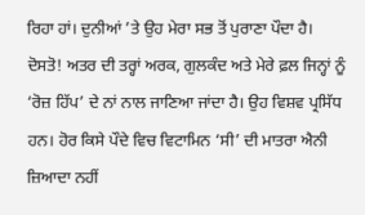ਰਿਹਾ ਹਾਂ। ਦੁਨੀਆਂ ’ਤੇ ਉਹ ਮੇਰਾ ਸਭ ਤੋਂ ਪੁਰਾਣਾ ਪੌਦਾ ਹੈ।
ਦੋਸਤੋ! ਅਤਰ ਦੀ ਤਰ੍ਹਾਂ ਅਰਕ, ਗੁਲਕੰਦ ਅਤੇ ਮੇਰੇ ਫ਼ਲ ਜਿਨ੍ਹਾਂ ਨੂੰ ‘ਰੋਜ਼ ਹਿੱਪ’ ਦੇ ਨਾਂ ਨਾਲ ਜਾਣਿਆ ਜਾਂਦਾ ਹੈ। ਉਹ ਵਿਸ਼ਵ ਪ੍ਰਸਿੱਧ ਹਨ। ਹੋਰ ਕਿਸੇ ਪੌਦੇ ਵਿਚ ਵਿਟਾਮਿਨ ‘ਸੀ’ ਦੀ ਮਾਤਰਾ ਐਨੀ ਜ਼ਿਆਦਾ ਨਹੀਂ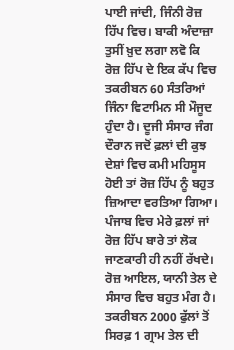ਪਾਈ ਜਾਂਦੀ, ਜਿੰਨੀ ਰੋਜ਼ ਹਿੱਪ ਵਿਚ। ਬਾਕੀ ਅੰਦਾਜ਼ਾ ਤੁਸੀਂ ਖ਼ੁਦ ਲਗਾ ਲਵੋ ਕਿ ਰੋਜ਼ ਹਿੱਪ ਦੇ ਇਕ ਕੱਪ ਵਿਚ ਤਕਰੀਬਨ 60 ਸੰਤਰਿਆਂ ਜਿੰਨਾ ਵਿਟਾਮਿਨ ਸੀ ਮੌਜੂਦ ਹੁੰਦਾ ਹੈ। ਦੂਜੀ ਸੰਸਾਰ ਜੰਗ ਦੌਰਾਨ ਜਦੋਂ ਫ਼ਲਾਂ ਦੀ ਕੁਝ ਦੇਸ਼ਾਂ ਵਿਚ ਕਮੀ ਮਹਿਸੂਸ ਹੋਈ ਤਾਂ ਰੋਜ਼ ਹਿੱਪ ਨੂੰ ਬਹੁਤ ਜ਼ਿਆਦਾ ਵਰਤਿਆ ਗਿਆ। ਪੰਜਾਬ ਵਿਚ ਮੇਰੇ ਫ਼ਲਾਂ ਜਾਂ ਰੋਜ਼ ਹਿੱਪ ਬਾਰੇ ਤਾਂ ਲੋਕ ਜਾਣਕਾਰੀ ਹੀ ਨਹੀਂ ਰੱਖਦੇ। ਰੋਜ਼ ਆਇਲ, ਯਾਨੀ ਤੇਲ ਦੇ ਸੰਸਾਰ ਵਿਚ ਬਹੁਤ ਮੰਗ ਹੈ। ਤਕਰੀਬਨ 2000 ਫੁੱਲਾਂ ਤੋਂ ਸਿਰਫ਼ 1 ਗ੍ਰਾਮ ਤੇਲ ਦੀ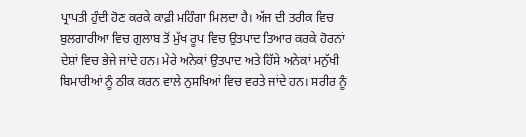ਪ੍ਰਾਪਤੀ ਹੁੰਦੀ ਹੋਣ ਕਰਕੇ ਕਾਫ਼ੀ ਮਹਿੰਗਾ ਮਿਲਦਾ ਹੈ। ਅੱਜ ਦੀ ਤਰੀਕ ਵਿਚ ਬੁਲਗਾਰੀਆ ਵਿਚ ਗੁਲਾਬ ਤੋਂ ਮੁੱਖ ਰੂਪ ਵਿਚ ਉਤਪਾਦ ਤਿਆਰ ਕਰਕੇ ਹੋਰਨਾਂ ਦੇਸ਼ਾਂ ਵਿਚ ਭੇਜੇ ਜਾਂਦੇ ਹਨ। ਮੇਰੇ ਅਨੇਕਾਂ ਉਤਪਾਦ ਅਤੇ ਹਿੱਸੇ ਅਨੇਕਾਂ ਮਨੁੱਖੀ ਬਿਮਾਰੀਆਂ ਨੂੰ ਠੀਕ ਕਰਨ ਵਾਲੇ ਨੁਸਖਿਆਂ ਵਿਚ ਵਰਤੇ ਜਾਂਦੇ ਹਨ। ਸਰੀਰ ਨੂੰ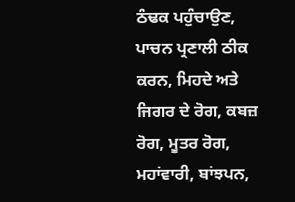ਠੰਢਕ ਪਹੁੰਚਾਉਣ, ਪਾਚਨ ਪ੍ਰਣਾਲੀ ਠੀਕ ਕਰਨ, ਮਿਹਦੇ ਅਤੇ ਜਿਗਰ ਦੇ ਰੋਗ, ਕਬਜ਼ ਰੋਗ, ਮੂਤਰ ਰੋਗ, ਮਹਾਂਵਾਰੀ, ਬਾਂਝਪਨ,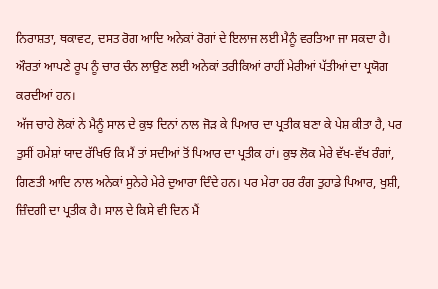ਨਿਰਾਸ਼ਤਾ, ਥਕਾਵਟ, ਦਸਤ ਰੋਗ ਆਦਿ ਅਨੇਕਾਂ ਰੋਗਾਂ ਦੇ ਇਲਾਜ ਲਈ ਮੈਨੂੰ ਵਰਤਿਆ ਜਾ ਸਕਦਾ ਹੈ। ਔਰਤਾਂ ਆਪਣੇ ਰੂਪ ਨੂੰ ਚਾਰ ਚੰਨ ਲਾਉਣ ਲਈ ਅਨੇਕਾਂ ਤਰੀਕਿਆਂ ਰਾਹੀਂ ਮੇਰੀਆਂ ਪੱਤੀਆਂ ਦਾ ਪ੍ਰਯੋਗ ਕਰਦੀਆਂ ਹਨ।
ਅੱਜ ਚਾਹੇ ਲੋਕਾਂ ਨੇ ਮੈਨੂੰ ਸਾਲ ਦੇ ਕੁਝ ਦਿਨਾਂ ਨਾਲ ਜੋੜ ਕੇ ਪਿਆਰ ਦਾ ਪ੍ਰਤੀਕ ਬਣਾ ਕੇ ਪੇਸ਼ ਕੀਤਾ ਹੈ, ਪਰ ਤੁਸੀਂ ਹਮੇਸ਼ਾਂ ਯਾਦ ਰੱਖਿਓ ਕਿ ਮੈਂ ਤਾਂ ਸਦੀਆਂ ਤੋਂ ਪਿਆਰ ਦਾ ਪ੍ਰਤੀਕ ਹਾਂ। ਕੁਝ ਲੋਕ ਮੇਰੇ ਵੱਖ-ਵੱਖ ਰੰਗਾਂ, ਗਿਣਤੀ ਆਦਿ ਨਾਲ ਅਨੇਕਾਂ ਸੁਨੇਹੇ ਮੇਰੇ ਦੁਆਰਾ ਦਿੰਦੇ ਹਨ। ਪਰ ਮੇਰਾ ਹਰ ਰੰਗ ਤੁਹਾਡੇ ਪਿਆਰ, ਖੁਸ਼ੀ, ਜ਼ਿੰਦਗੀ ਦਾ ਪ੍ਰਤੀਕ ਹੈ। ਸਾਲ ਦੇ ਕਿਸੇ ਵੀ ਦਿਨ ਮੈਂ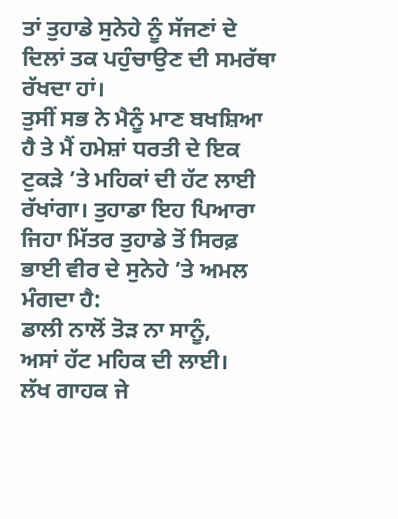ਤਾਂ ਤੁਹਾਡੇ ਸੁਨੇਹੇ ਨੂੰ ਸੱਜਣਾਂ ਦੇ ਦਿਲਾਂ ਤਕ ਪਹੁੰਚਾਉਣ ਦੀ ਸਮਰੱਥਾ ਰੱਖਦਾ ਹਾਂ।
ਤੁਸੀਂ ਸਭ ਨੇ ਮੈਨੂੰ ਮਾਣ ਬਖਸ਼ਿਆ ਹੈ ਤੇ ਮੈਂ ਹਮੇਸ਼ਾਂ ਧਰਤੀ ਦੇ ਇਕ ਟੁਕੜੇ ’ਤੇ ਮਹਿਕਾਂ ਦੀ ਹੱਟ ਲਾਈ ਰੱਖਾਂਗਾ। ਤੁਹਾਡਾ ਇਹ ਪਿਆਰਾ ਜਿਹਾ ਮਿੱਤਰ ਤੁਹਾਡੇ ਤੋਂ ਸਿਰਫ਼ ਭਾਈ ਵੀਰ ਦੇ ਸੁਨੇਹੇ ’ਤੇ ਅਮਲ ਮੰਗਦਾ ਹੈ:
ਡਾਲੀ ਨਾਲੋਂ ਤੋੜ ਨਾ ਸਾਨੂੰ,
ਅਸਾਂ ਹੱਟ ਮਹਿਕ ਦੀ ਲਾਈ।
ਲੱਖ ਗਾਹਕ ਜੇ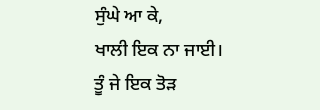ਸੁੰਘੇ ਆ ਕੇ,
ਖਾਲੀ ਇਕ ਨਾ ਜਾਈ।
ਤੂੰ ਜੇ ਇਕ ਤੋੜ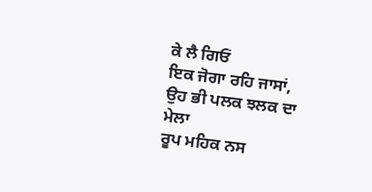ਕੇ ਲੈ ਗਿਓਂ
ਇਕ ਜੋਗਾ ਰਹਿ ਜਾਸਾਂ,
ਉਹ ਭੀ ਪਲਕ ਝਲਕ ਦਾ ਮੇਲਾ
ਰੂਪ ਮਹਿਕ ਨਸ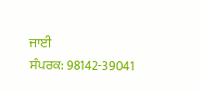ਜਾਈ
ਸੰਪਰਕ: 98142-39041